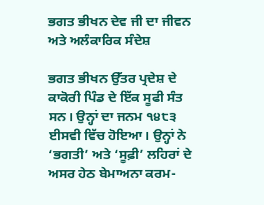ਭਗਤ ਭੀਖਨ ਦੇਵ ਜੀ ਦਾ ਜੀਵਨ ਅਤੇ ਅਲੰਕਾਰਿਕ ਸੰਦੇਸ਼

ਭਗਤ ਭੀਖਨ ਉੱਤਰ ਪ੍ਰਦੇਸ਼ ਦੇ ਕਾਕੋਰੀ ਪਿੰਡ ਦੇ ਇੱਕ ਸੂਫੀ ਸੰਤ ਸਨ। ਉਨ੍ਹਾਂ ਦਾ ਜਨਮ ੧੪੮੩ ਈਸਵੀ ਵਿੱਚ ਹੋਇਆ। ਉਨ੍ਹਾਂ ਨੇ ‘ਭਗਤੀ’ ਅਤੇ ‘ਸੂਫ਼ੀ’ ਲਹਿਰਾਂ ਦੇ ਅਸਰ ਹੇਠ ਬੇਮਾਅਨਾ ਕਰਮ-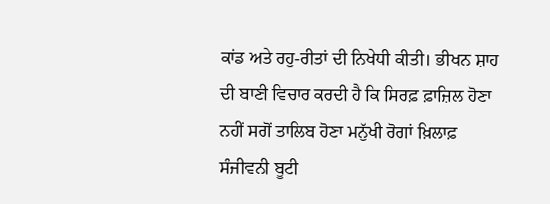ਕਾਂਡ ਅਤੇ ਰਹੁ-ਰੀਤਾਂ ਦੀ ਨਿਖੇਧੀ ਕੀਤੀ। ਭੀਖਨ ਸ਼ਾਹ ਦੀ ਬਾਣੀ ਵਿਚਾਰ ਕਰਦੀ ਹੈ ਕਿ ਸਿਰਫ਼ ਫ਼ਾਜ਼ਿਲ ਹੋਣਾ ਨਹੀਂ ਸਗੋਂ ਤਾਲਿਬ ਹੋਣਾ ਮਨੁੱਖੀ ਰੋਗਾਂ ਖ਼ਿਲਾਫ਼ ਸੰਜੀਵਨੀ ਬੂਟੀ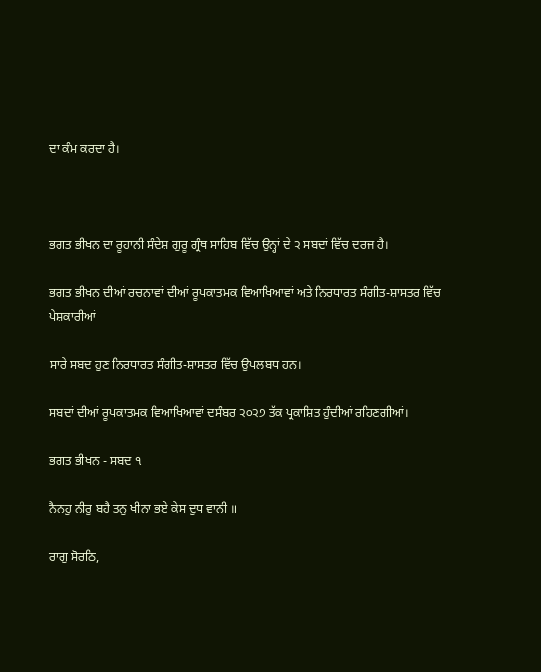ਦਾ ਕੰਮ ਕਰਦਾ ਹੈ।



ਭਗਤ ਭੀਖਨ ਦਾ ਰੂਹਾਨੀ ਸੰਦੇਸ਼ ਗੁਰੂ ਗ੍ਰੰਥ ਸਾਹਿਬ ਵਿੱਚ ਉਨ੍ਹਾਂ ਦੇ ੨ ਸਬਦਾਂ ਵਿੱਚ ਦਰਜ ਹੈ।

ਭਗਤ ਭੀਖਨ ਦੀਆਂ ਰਚਨਾਵਾਂ ਦੀਆਂ ਰੂਪਕਾਤਮਕ ਵਿਆਖਿਆਵਾਂ ਅਤੇ ਨਿਰਧਾਰਤ ਸੰਗੀਤ-ਸ਼ਾਸਤਰ ਵਿੱਚ ਪੇਸ਼ਕਾਰੀਆਂ

ਸਾਰੇ ਸਬਦ ਹੁਣ ਨਿਰਧਾਰਤ ਸੰਗੀਤ-ਸ਼ਾਸਤਰ ਵਿੱਚ ਉਪਲਬਧ ਹਨ।

ਸਬਦਾਂ ਦੀਆਂ ਰੂਪਕਾਤਮਕ ਵਿਆਖਿਆਵਾਂ ਦਸੰਬਰ ੨੦੨੭ ਤੱਕ ਪ੍ਰਕਾਸ਼ਿਤ ਹੁੰਦੀਆਂ ਰਹਿਣਗੀਆਂ।

ਭਗਤ ਭੀਖਨ - ਸਬਦ ੧

ਨੈਨਹੁ ਨੀਰੁ ਬਹੈ ਤਨੁ ਖੀਨਾ ਭਏ ਕੇਸ ਦੁਧ ਵਾਨੀ ॥

ਰਾਗੁ ਸੋਰਠਿ,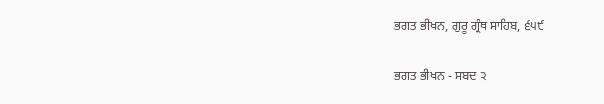ਭਗਤ ਭੀਖਨ, ਗੁਰੂ ਗ੍ਰੰਥ ਸਾਹਿਬ, ੬੫੯

ਭਗਤ ਭੀਖਨ - ਸਬਦ ੨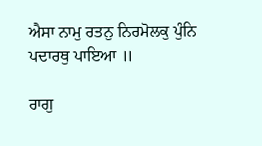ਐਸਾ ਨਾਮੁ ਰਤਨੁ ਨਿਰਮੋਲਕੁ ਪੁੰਨਿ ਪਦਾਰਥੁ ਪਾਇਆ ॥

ਰਾਗੁ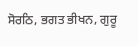ਸੋਰਠਿ, ਭਗਤ ਭੀਖਨ, ਗੁਰੂ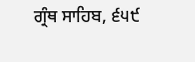ਗ੍ਰੰਥ ਸਾਹਿਬ, ੬੫੯